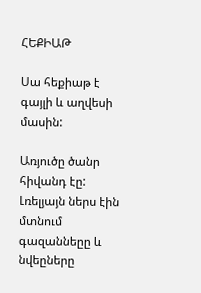ՀԵՔԻԱԹ

Սա հեքիաթ է գայլի և աղվեսի մասին:

Առյուծը ծանր հիվանդ էը: Լռելյայն ներս էին մտնում գազաննեըը և նվեըները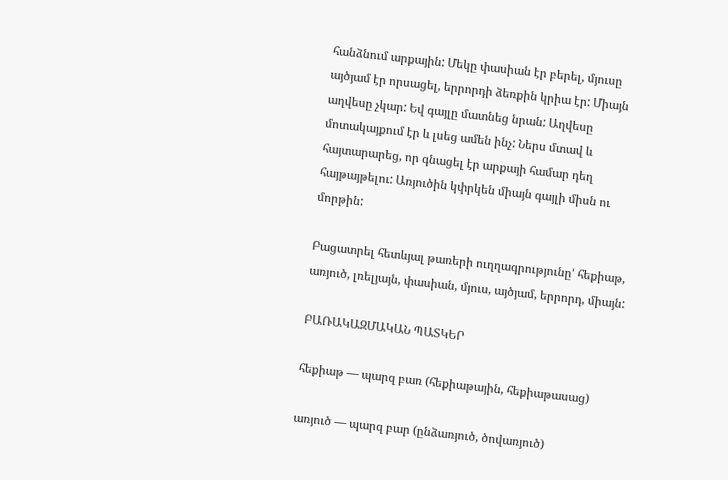հանձնում արքային: Մեկը փասիան էր բերել, մյուսը այծյամ էր որսացել, երրորդի ձեռքին կրիա էր: Միայն աղվեսը չկար: Եվ գայլը մատնեց նրան: Աղվեսը մոտակայքում էր և լսեց ամեն ինչ: Ներս մտավ և հայտարարեց, որ գնացել էր արքայի համար դեղ հայթայթելու: Առյուծին կփրկեն միայն գայլի միսն ու մորթին:

Բացատրել հետևյալ թառերի ուղղագրությունը’ հեքիաթ, առյուծ, լռելյայն, փասիան, մյուս, այծյամ, երրորդ, միայն:

ԲԱՌԱԿԱԶՄԱԿԱՆ ՊԱՏԿԵՐ

հեքիաթ — պարզ բառ (հեքիաթային, հեքիաթասաց)

առյուծ — պարզ բար (ընձառյուծ, ծովառյուծ)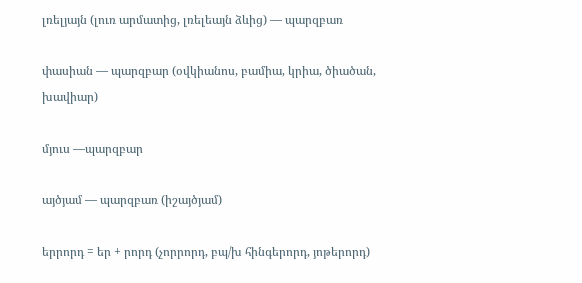լռելյայն (լուռ արմատից, լռելեայն ձևից) — պարզբառ

փասիան — պարզբար (օվկիանոս, բամիա, կրիա, ծիածան, խավիար)

մյուս —պարզբար

այծյամ — պարզբառ (իշայծյամ)

երրորդ = եր + րորդ (չորրորդ, բպ/խ հինգերորդ, յոթերորդ)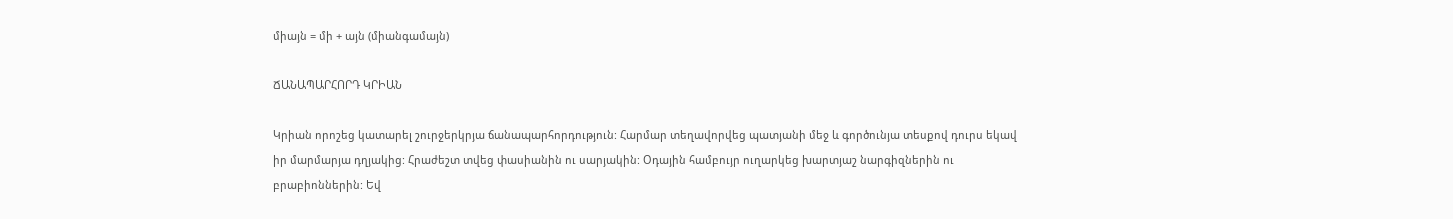միայն = մի + այն (միանգամայն)

ՃԱՆԱՊԱՐՀՈՐԴ ԿՐԻԱՆ

Կրիան որոշեց կատարել շուրջերկրյա ճանապարհորդություն: Հարմար տեղավորվեց պատյանի մեջ և գործունյա տեսքով դուրս եկավ իր մարմարյա դղյակից: Հրաժեշտ տվեց փասիանին ու սարյակին: Օդային համբույր ուղարկեց խարտյաշ նարգիզներին ու բրաբիոններին: Եվ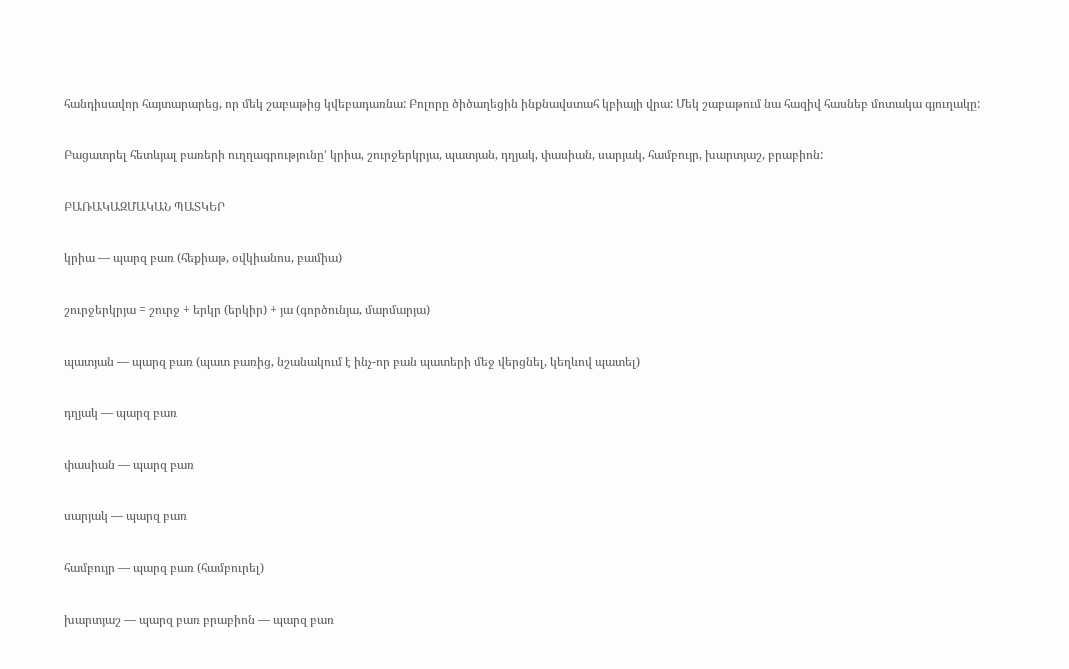հանդիսավոր հայտարարեց, որ մեկ շաբաթից կվեբադառնա: Բոլորը ծիծաղեցին ինքնավստահ կբիայի վրա: Մեկ շաբաթում նա հազիվ հասնեբ մոտակա գյուղակը:

Բացատրել հետևյալ բառերի ուղղագրությունը’ կրիա, շուրջերկրյա, պատյան, դղյակ, փասիան, սարյակ, համբույր, խարտյաշ, բրաբիոն:

ԲԱՌԱԿԱԶՄԱԿԱՆ ՊԱՏԿԵՐ

կրիա — պարզ բառ (հեքիաթ, օվկիանոս, բամիա)

շուրջերկրյա = շուրջ + երկր (երկիր) + յա (գործունյա, մարմարյա)

պատյան — պարզ բառ (պատ բառից, նշանակում է ինչ-որ բան պատերի մեջ վերցնել, կեղևով պատել)

դղյակ — պարզ բառ

փասիան — պարզ բառ

սարյակ — պարզ բառ

համբույր — պարզ բառ (համբուրել)

խարտյաշ — պարզ բառ բրաբիոն — պարզ բառ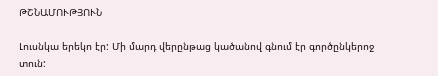ԹՇՆԱՄՈՒԹՅՈՒՆ

Լուսնկա երեկո էր: Մի մարդ վերընթաց կածանով գնում էր գործընկերոջ տուն: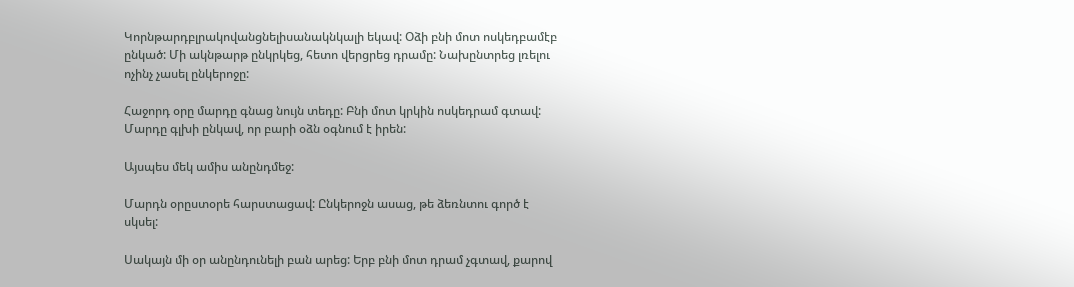Կորնթարդբլրակովանցնելիսանակնկալի եկավ: Օձի բնի մոտ ոսկեդբամէբ ընկած: Մի ակնթարթ ընկրկեց, հետո վերցրեց դրամը: Նախընտրեց լռելու ոչինչ չասել ընկերոջը:

Հաջորդ օրը մարդը գնաց նույն տեդը: Բնի մոտ կրկին ոսկեդրամ գտավ: Մարդը գլխի ընկավ, որ բարի օձն օգնում է իրեն:

Այսպես մեկ ամիս անընդմեջ:

Մարդն օրըստօրե հարստացավ: Ընկերոջն ասաց, թե ձեռնտու գործ է սկսել:

Սակայն մի օր անընդունելի բան արեց: Երբ բնի մոտ դրամ չգտավ, քարով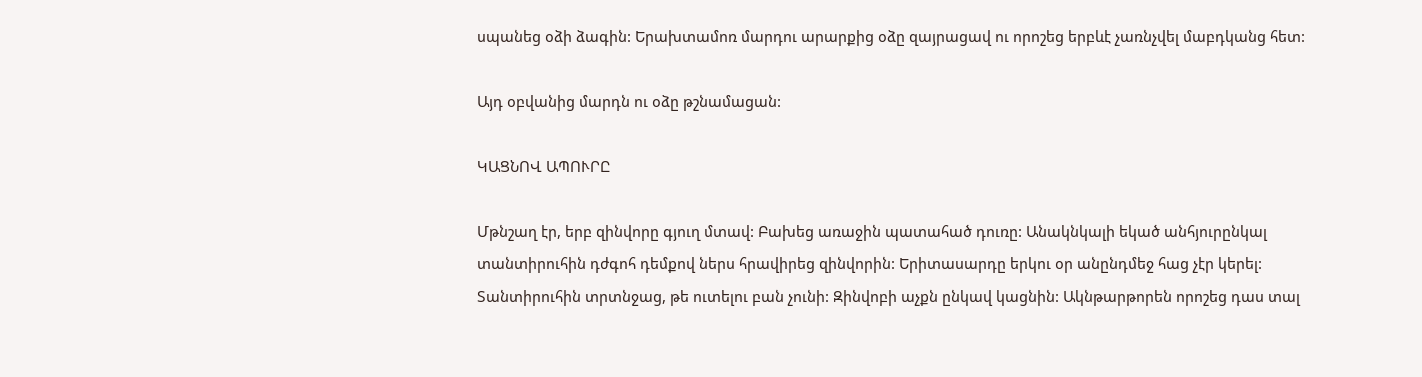սպանեց օձի ձագին: Երախտամոռ մարդու արարքից օձը զայրացավ ու որոշեց երբևէ չառնչվել մաբդկանց հետ:

Այդ օբվանից մարդն ու օձը թշնամացան:

ԿԱՑՆՈՎ ԱՊՈՒՐԸ

Մթնշաղ էր, երբ զինվորը գյուղ մտավ: Բախեց առաջին պատահած դուռը: Անակնկալի եկած անհյուրընկալ տանտիրուհին դժգոհ դեմքով ներս հրավիրեց զինվորին: Երիտասարդը երկու օր անընդմեջ հաց չէր կերել: Տանտիրուհին տրտնջաց, թե ուտելու բան չունի: Զինվոբի աչքն ընկավ կացնին: Ակնթարթորեն որոշեց դաս տալ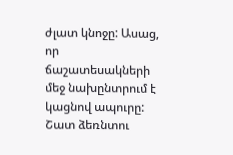ժլատ կնոջը: Ասաց, որ ճաշատեսակների մեջ նախընտրում է կացնով ապուրը: Շատ ձեռնտու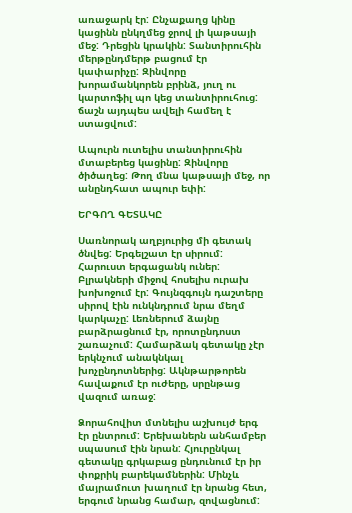առաջարկ էր: Ընչաքաղց կինը կացինն ընկղմեց ջրով լի կաթսայի մեջ: Դրեցին կրակին: Տանտիրուհին մերթընդմերթ բացում էր կափարիչը: Զինվորը խորամանկորեն բրինձ, յուղ ու կարտոֆիլ պո կեց տանտիրուհուց: ճաշն այդպես ավելի համեղ է ստացվում:

Ապուրն ուտելիս տանտիրուհին մտաբերեց կացինը: Զինվորը ծիծաղեց: Թող մնա կաթսայի մեջ, որ անընդհատ ապուր եփի:

ԵՐԳՈՂ ԳԵՏԱԿԸ

Սառնորակ աղբյուրից մի գետակ ծնվեց: Երգելշատ էր սիրում: Հարուստ երգացանկ ուներ: Բլրակների միջով հոսելիս ուրախ խոխոջում էր: Գույնզգույն դաշտերը սիրով էին ունկնդրում նրա մեղմ կարկաչը: Լեռներում ձայնը բարձրացնում էր, որոտընդոստ շառաչում: Համարձակ գետակը չէր երկնչում անակնկալ խոչընդոտներից: Ակնթարթորեն հավաքում էր ուժերը, սրընթաց վազում առաջ:

Ձորահովիտ մտնելիս աշխույժ երգ էր ընտրում: Երեխաներն անհամբեր սպասում էին նրան: Հյուրընկալ գետակը գրկաբաց ընդունում էր իր փոքրիկ բարեկամներին: Մինչև մայրամուտ խաղում էր նրանց հետ, երգում նրանց համար, զովացնում: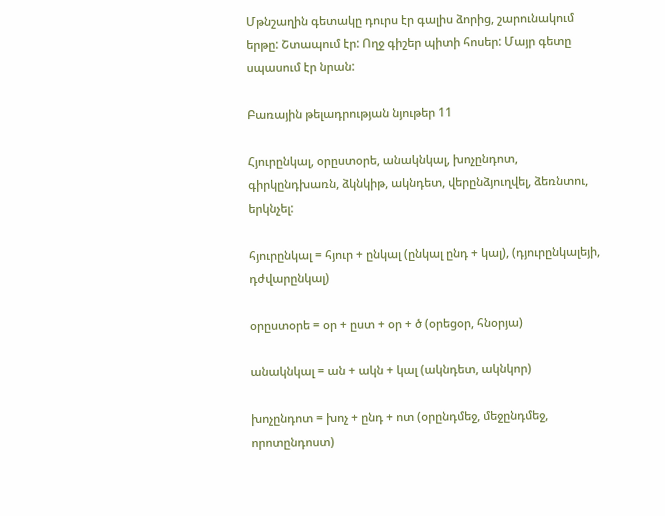Մթնշաղին գետակը դուրս էր գալիս ձորից, շարունակում երթը: Շտապում էր: Ողջ գիշեր պիտի հոսեր: Մայր գետը սպասում էր նրան:

Բառային թելադրության նյութեր 11

Հյուրընկալ, օրըստօրե, անակնկալ, խոչընդոտ, գիրկընդխառն, ձկնկիթ, ակնդետ, վերընձյուղվել, ձեռնտու, երկնչել:

հյուրընկալ = հյուր + ընկալ (ընկալ ընդ + կալ), (դյուրընկալեյի, դժվարընկալ)

օրըստօրե = օր + ըստ + օր + ծ (օրեցօր, հնօրյա)

անակնկալ = ան + ակն + կալ (ակնդետ, ակնկոր)

խոչընդոտ = խոչ + ընդ + ոտ (օրընդմեջ, մեջընդմեջ, որոտընդոստ)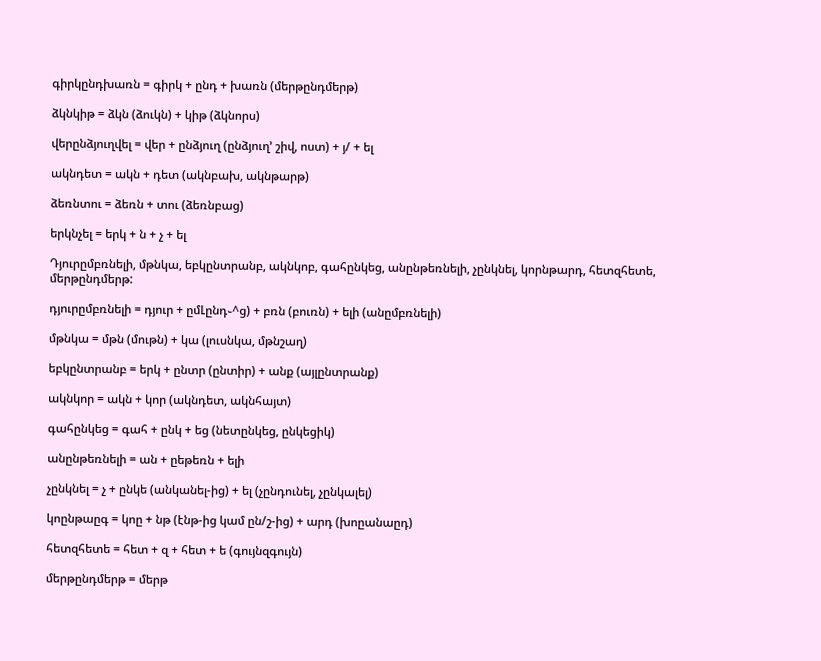գիրկընդխառն = գիրկ + ընդ + խառն (մերթընդմերթ)

ձկնկիթ = ձկն (ձուկն) + կիթ (ձկնորս)

վերընձյուղվել = վեր + ընձյուղ (ընձյուղ’ շիվ, ոստ) + յ/ + ել

ակնդետ = ակն + դետ (ակնբախ, ակնթարթ)

ձեռնտու = ձեռն + տու (ձեռնբաց)

երկնչել = երկ + ն + չ + ել

Դյուրըմբռնելի, մթնկա, եբկընտրանբ, ակնկոբ, գահընկեց, անընթեռնելի, չընկնել, կորնթարդ, հետզհետե, մերթընդմերթ:

դյուրըմբռնելի = դյուր + ըմԼընդ֊^ց) + բռն (բուռն) + ելի (անըմբռնելի)

մթնկա = մթն (մութն) + կա (լուսնկա, մթնշաղ)

եբկընտրանբ = երկ + ընտր (ընտիր) + անք (այլընտրանք)

ակնկոր = ակն + կոր (ակնդետ, ակնհայտ)

գահընկեց = գահ + ընկ + եց (նետընկեց, ընկեցիկ)

անընթեռնելի = ան + ըեթեռն + ելի

չընկնել = չ + ընկե (անկանել-ից) + ել (չընդունել, չընկալել)

կոընթաըգ = կոը + նթ (էնթ-ից կամ ըն/շ-ից) + արդ (խոըանաըդ)

հետզհետե = հետ + զ + հետ + ե (գույնզգույն)

մերթընդմերթ = մերթ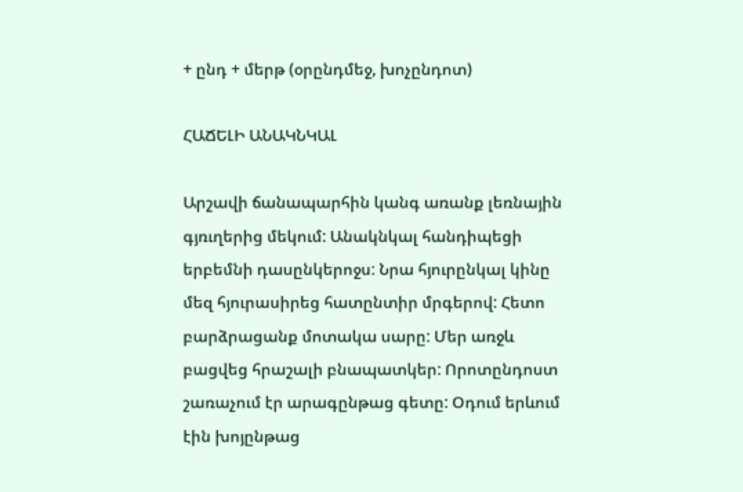+ ընդ + մերթ (օրընդմեջ, խոչընդոտ)

ՀԱՃԵԼԻ ԱՆԱԿՆԿԱԼ

Արշավի ճանապարհին կանգ առանք լեռնային գյռւղերից մեկում: Անակնկալ հանդիպեցի երբեմնի դասընկերոջս: Նրա հյուրընկալ կինը մեզ հյուրասիրեց հատընտիր մրգերով: Հետո բարձրացանք մոտակա սարը: Մեր առջև բացվեց հրաշալի բնապատկեր: Որոտընդոստ շառաչում էր արագընթաց գետը: Օդում երևում էին խոյընթաց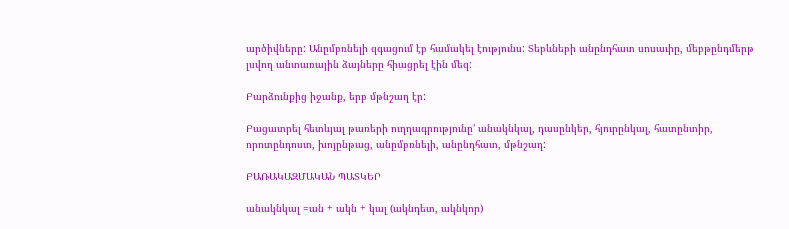արծիվները: Անըմբռնելի զգացում էբ համակել էությունս: Տեբևնեբի անընդհատ սոսաւիը, մեբթընդմերթ լսվող անտառային ձայները հիացրել էին մեզ:

Բարձունքից իջանք, երբ մթնշաղ էր:

Բացատրել հետևյալ թառերի ուղղագրությունը’ անակնկալ, դասընկեր, հյուրընկալ, հատընտիր, որոտընդոստ, խոյընթաց, անըմբռնելի, անընդհատ, մթնշաղ:

ԲԱՌԱԿԱԶՄԱԿԱՆ ՊԱՏԿԵՐ

անակնկալ =ան + ակն + կալ (ակնդետ, ակնկոր)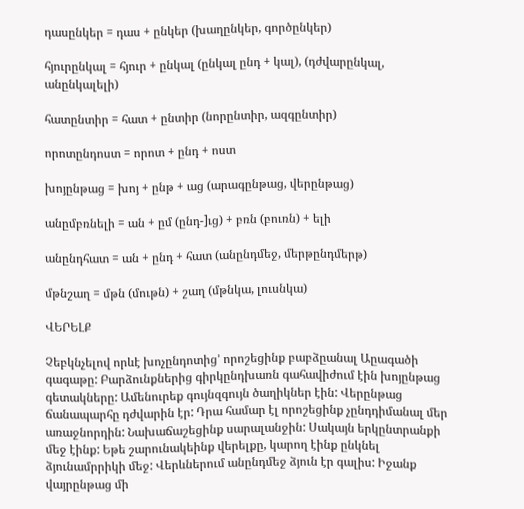դասընկեր = դաս + ընկեր (խաղընկեր, գործընկեր)

հյուրընկալ = հյուր + ընկալ (ընկալ ընդ + կալ), (դժվարընկալ, անընկալելի)

հատընտիր = հատ + ընտիր (նորընտիր, ազգընտիր)

որոտընդոստ = որոտ + ընդ + ոստ

խոյընթաց = խոյ + ընթ + աց (արագընթաց, վերընթաց)

անըմբռնելի = ան + ըմ (ընդ-]ւց) + բռն (բուռն) + ելի

անընդհատ = ան + ընդ + հատ (անընդմեջ, մերթընդմերթ)

մթնշաղ = մթն (մութն) + շաղ (մթնկա, լուսնկա)

ՎԵՐԵԼՔ

Չեբկնչելով որևէ խոչընդոտից’ որոշեցինք բաբձըանալ Աըագածի գագաթը: Բարձունքներից գիրկընդխառն գահավիժում էին խոյընթաց գետակները: Ամենուրեք գույնզգույն ծաղիկներ էին: Վերընթաց ճանապարհը դժվարին էր: Դրա համար էլ որոշեցինք չընդդիմանալ մեր առաջնորդին: Նախաճաշեցինք սարալանջին: Սակայն երկընտրանքի մեջ էինք: Եթե շարունակեինք վերելքը, կարող էինք ընկնել ձյունամրրիկի մեջ: Վերևներում անընդմեջ ձյուն էր գալիս: Իջանք վայրընթաց մի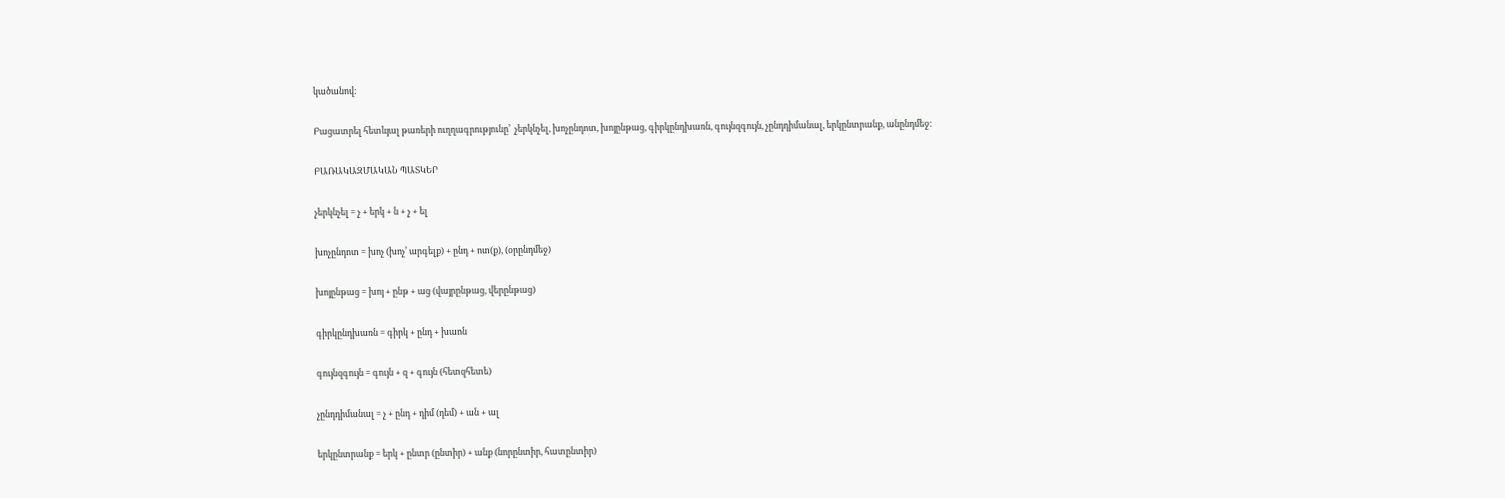կածանով:

Բացատրել հետևյալ թառերի ուղղագրությունը’  չերկնչել, խոչընդոտ, խոյընթաց, գիրկընդխառն, գույնզգույն, չընդդիմանալ, երկընտրանք, անընդմեջ:

ԲԱՌԱԿԱԶՄԱԿԱՆ ՊԱՏԿԵՐ

չերկնչել = չ + երկ + ն + չ + ել

խոչընդոտ = խոչ (խոչ’ արգելք) + ընդ + ոտ(ք), (օրընդմեջ)

խոյընթաց = խոյ + ընթ + աց (վայրընթաց, վերընթաց)

գիրկընդխառն = գիրկ + ընդ + խաոն

գույնզգույն = գույն + զ + գույն (հետզհետե)

չընդդիմանալ = չ + ընդ + դիմ (դեմ) + ան + ալ

երկընտրանք = երկ + ընտր (ընտիր) + անք (նորընտիր, հատընտիր)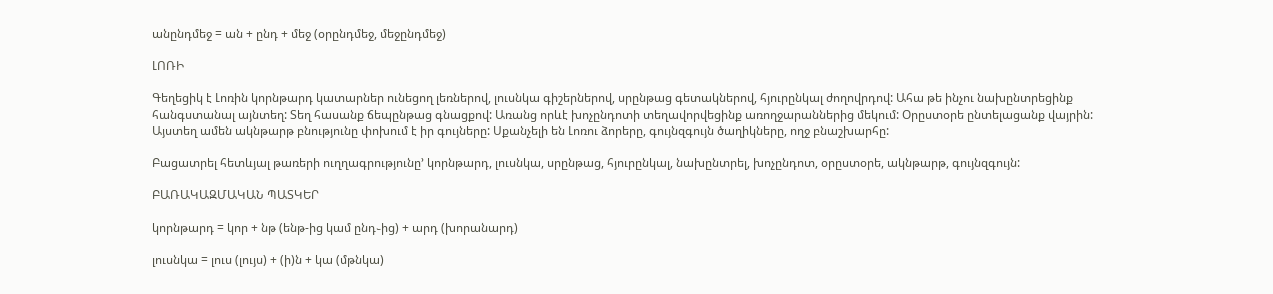անընդմեջ = ան + ընդ + մեջ (օրընդմեջ, մեջընդմեջ)

ԼՈՌԻ

Գեղեցիկ է Լոռին կորնթարդ կատարներ ունեցող լեռներով, լուսնկա գիշերներով, սրընթաց գետակներով, հյուրընկալ ժողովրդով: Ահա թե ինչու նախընտրեցինք հանգստանալ այնտեղ: Տեղ հասանք ճեպընթաց գնացքով: Առանց որևէ խոչընդոտի տեղավորվեցինք առողջարաններից մեկում: Օրըստօրե ընտելացանք վայրին: Այստեղ ամեն ակնթարթ բնությունը փոխում է իր գույները: Սքանչելի են Լոռու ձորերը, գույնզգույն ծաղիկները, ողջ բնաշխարհը:

Բացատրել հետևյալ թառերի ուղղագրությունը’ կորնթարդ, լուսնկա, սրընթաց, հյուրընկալ, նախընտրել, խոչընդոտ, օրըստօրե, ակնթարթ, գույնզգույն:

ԲԱՌԱԿԱԶՄԱԿԱՆ ՊԱՏԿԵՐ

կորնթարդ = կոր + նթ (ենթ-ից կամ ընդ֊ից) + արդ (խորանարդ)

լուսնկա = լուս (լույս) + (ի)ն + կա (մթնկա)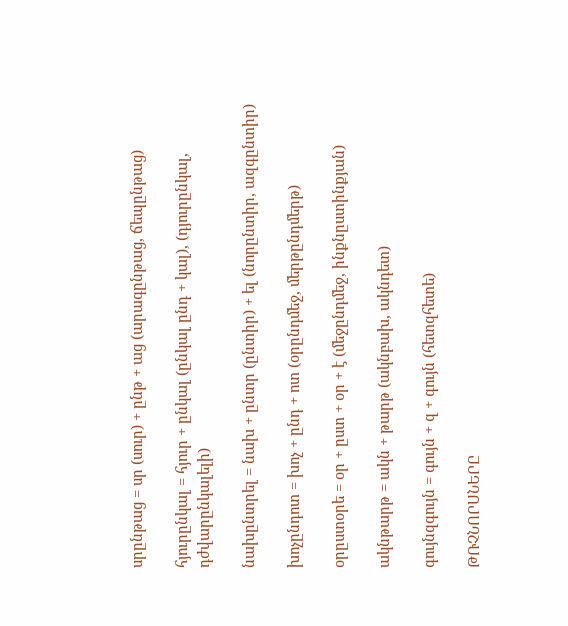սրընթաց = սր (սուր) + ընթ + աց (արագընթաց, ճեպընթաց)

հյուրընկալ = հյուր + ընկալ (ընկալ ընդ + կալ), (դյուրընկալ, դժվարընկալելի)

նախընտրել = նախ + ընտր (ընտիր) + ել (նորընտիր, ազգընտիր)

խոչընդոտ = խոչ + ընդ + ոտ (օրընդմեջ, մերթընդմերթ)

օրըստօրե = օր + ըստ + օր + է (մեջընդմեջ, ինքնըստինքյան)

ակնթարթ = ակն + թարթ (ակնբախ, ակնդետ)

գույնզգույն = գույն + զ + գույն (հետզհետե)

ԹՌՉՆՈՐՍՆԵՐԸ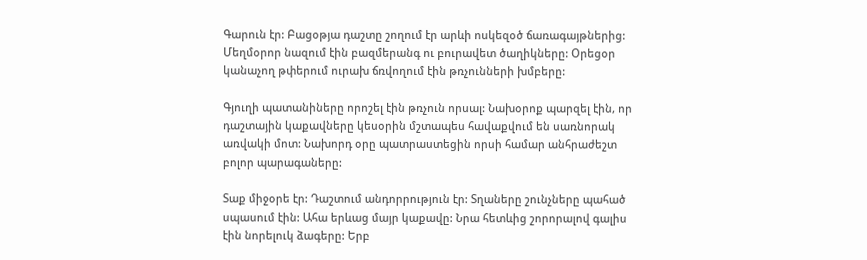Գարուն էր: Բացօթյա դաշտը շողում էր արևի ոսկեզօծ ճառագայթներից: Մեղմօրոր նազում էին բազմերանգ ու բուրավետ ծաղիկները: Օրեցօր կանաչող թփերում ուրախ ճռվողում էին թռչունների խմբերը:

Գյուղի պատանիները որոշել էին թռչուն որսալ: Նախօրոք պարզել էին, որ դաշտային կաքավները կեսօրին մշտապես հավաքվում են սառնորակ առվակի մոտ: Նախորդ օրը պատրաստեցին որսի համար անհրաժեշտ բոլոր պարագաները:

Տաք միջօրե էր: Դաշտում անդորրություն էր: Տղաները շունչները պահած սպասում էին: Ահա երևաց մայր կաքավը: Նրա հետևից շորորալով գալիս էին նորելուկ ձագերը: Երբ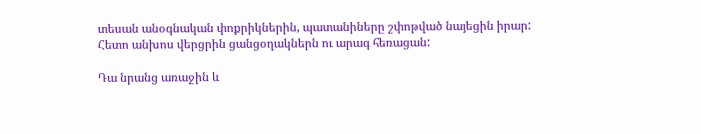տեսան անօգնական փոքրիկներին, պատանիները շփոթված նայեցին իրար: Հետո անխոս վերցրին ցանցօղակներն ու արագ հեռացան:

Դա նրանց առաջին և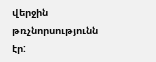վերջին թռչնորսությունն էր: